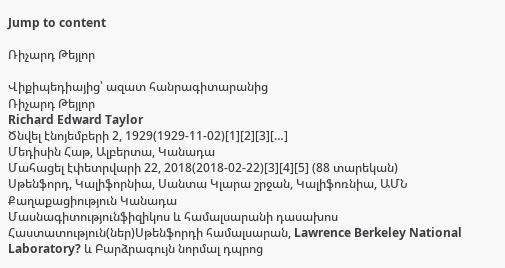Jump to content

Ռիչարդ Թեյլոր

Վիքիպեդիայից՝ ազատ հանրագիտարանից
Ռիչարդ Թեյլոր
Richard Edward Taylor
Ծնվել էնոյեմբերի 2, 1929(1929-11-02)[1][2][3][…]
Մեդիսին Հաթ, Ալբերտա, Կանադա
Մահացել էփետրվարի 22, 2018(2018-02-22)[3][4][5] (88 տարեկան)
Սթենֆորդ, Կալիֆորնիա, Սանտա Կլարա շրջան, Կալիֆոռնիա, ԱՄՆ
Քաղաքացիություն Կանադա
Մասնագիտությունֆիզիկոս և համալսարանի դասախոս
Հաստատություն(ներ)Սթենֆորդի համալսարան, Lawrence Berkeley National Laboratory? և Բարձրագույն նորմալ դպրոց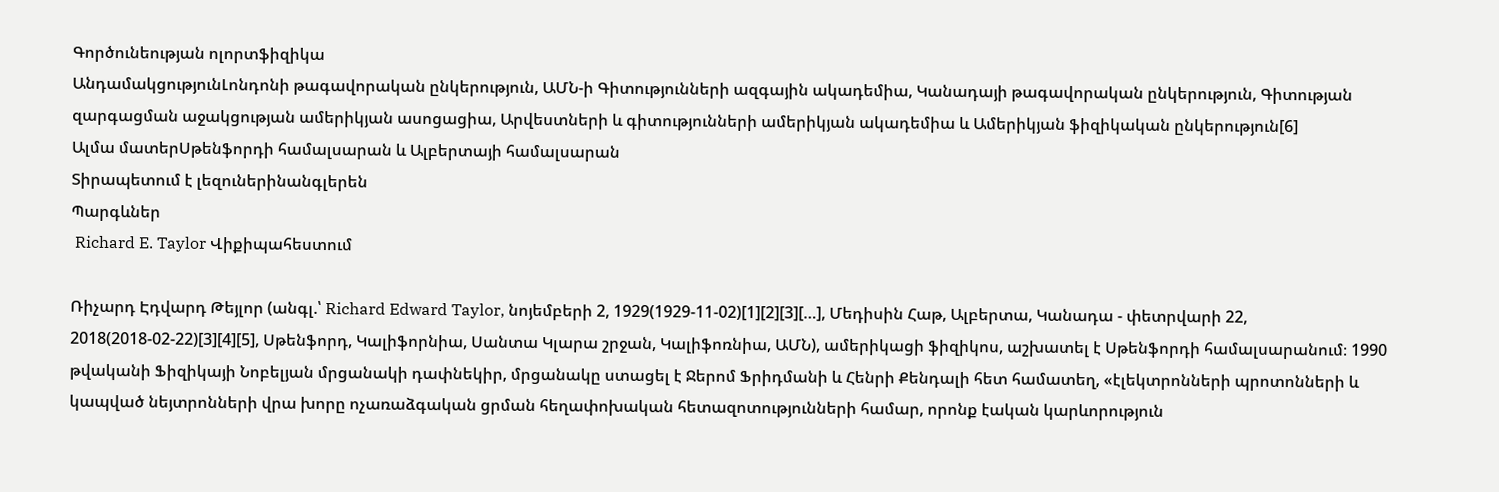Գործունեության ոլորտֆիզիկա
ԱնդամակցությունԼոնդոնի թագավորական ընկերություն, ԱՄՆ-ի Գիտությունների ազգային ակադեմիա, Կանադայի թագավորական ընկերություն, Գիտության զարգացման աջակցության ամերիկյան ասոցացիա, Արվեստների և գիտությունների ամերիկյան ակադեմիա և Ամերիկյան ֆիզիկական ընկերություն[6]
Ալմա մատերՍթենֆորդի համալսարան և Ալբերտայի համալսարան
Տիրապետում է լեզուներինանգլերեն
Պարգևներ
 Richard E. Taylor Վիքիպահեստում

Ռիչարդ Էդվարդ Թեյլոր (անգլ.՝ Richard Edward Taylor, նոյեմբերի 2, 1929(1929-11-02)[1][2][3][…], Մեդիսին Հաթ, Ալբերտա, Կանադա - փետրվարի 22, 2018(2018-02-22)[3][4][5], Սթենֆորդ, Կալիֆորնիա, Սանտա Կլարա շրջան, Կալիֆոռնիա, ԱՄՆ), ամերիկացի ֆիզիկոս, աշխատել է Սթենֆորդի համալսարանում։ 1990 թվականի Ֆիզիկայի Նոբելյան մրցանակի դափնեկիր, մրցանակը ստացել է Ջերոմ Ֆրիդմանի և Հենրի Քենդալի հետ համատեղ, «էլեկտրոնների պրոտոնների և կապված նեյտրոնների վրա խորը ոչառաձգական ցրման հեղափոխական հետազոտությունների համար, որոնք էական կարևորություն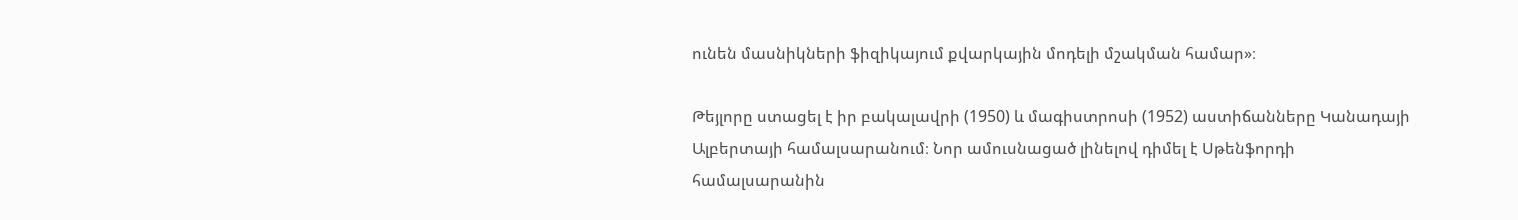ունեն մասնիկների ֆիզիկայում քվարկային մոդելի մշակման համար»։

Թեյլորը ստացել է իր բակալավրի (1950) և մագիստրոսի (1952) աստիճանները Կանադայի Ալբերտայի համալսարանում։ Նոր ամուսնացած լինելով դիմել է Սթենֆորդի համալսարանին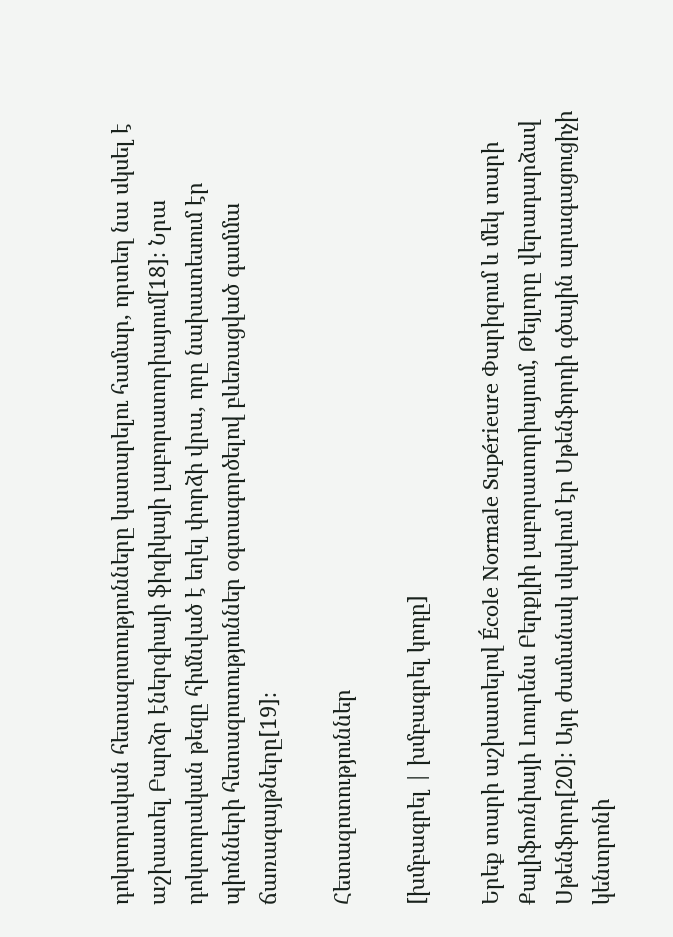դոկտորական հետազոտությունները կատարելու համար, որտեղ նա սկսել է աշխատել Բարձր էներգիայի ֆիզիկայի լաբորատորիայում[18]։ Նրա դոկտորական թեզը հիմնված է եղել փորձի վրա, որը նախատեսում էր պիոնների հետազոտություններ օգտագործելով բևեռացված գամմա ճառագայթները[19]։

Հետազոտություններ

[խմբագրել | խմբագրել կոդը]

Երեք տարի աշխատելով École Normale Supérieure Փարիզում և մեկ տարի Քալիֆոռնիայի Լոուրենս Բերքլիի լաբորատորիայում, Թեյլորը վերադարձավ Սթենֆորդ[20]։ Այդ ժամանակ սկսվում էր Սթենֆորդի գծային արագացուցիչի կենտրոնի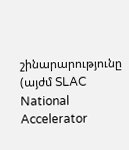շինարարությունը (այժմ SLAC National Accelerator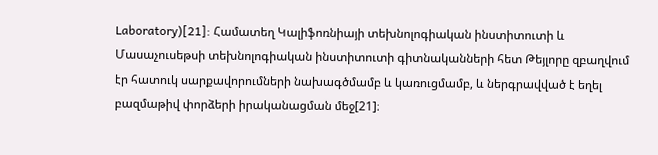Laboratory)[21]: Համատեղ Կալիֆոռնիայի տեխնոլոգիական ինստիտուտի և Մասաչուսեթսի տեխնոլոգիական ինստիտուտի գիտնականների հետ Թեյլորը զբաղվում էր հատուկ սարքավորումների նախագծմամբ և կառուցմամբ, և ներգրավված է եղել բազմաթիվ փորձերի իրականացման մեջ[21]։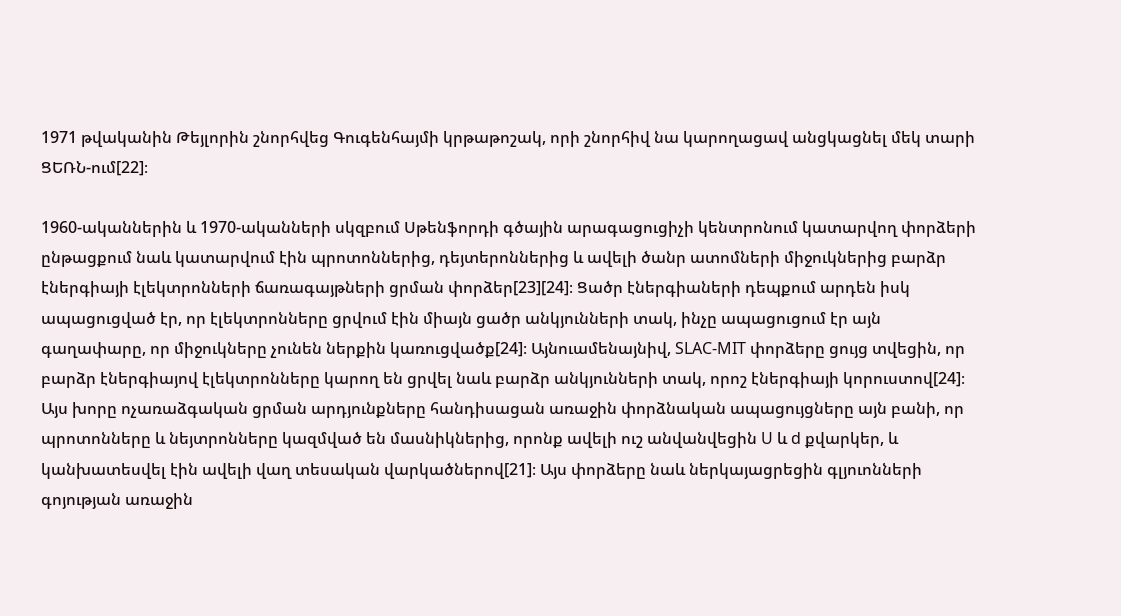1971 թվականին Թեյլորին շնորհվեց Գուգենհայմի կրթաթոշակ, որի շնորհիվ նա կարողացավ անցկացնել մեկ տարի ՑԵՌՆ-ում[22]։

1960-ականներին և 1970-ականների սկզբում Սթենֆորդի գծային արագացուցիչի կենտրոնում կատարվող փորձերի ընթացքում նաև կատարվում էին պրոտոններից, դեյտերոններից և ավելի ծանր ատոմների միջուկներից բարձր էներգիայի էլեկտրոնների ճառագայթների ցրման փորձեր[23][24]։ Ցածր էներգիաների դեպքում արդեն իսկ ապացուցված էր, որ էլեկտրոնները ցրվում էին միայն ցածր անկյունների տակ, ինչը ապացուցում էր այն գաղափարը, որ միջուկները չունեն ներքին կառուցվածք[24]։ Այնուամենայնիվ, SLAC-MIT փորձերը ցույց տվեցին, որ բարձր էներգիայով էլեկտրոնները կարող են ցրվել նաև բարձր անկյունների տակ, որոշ էներգիայի կորուստով[24]։ Այս խորը ոչառաձգական ցրման արդյունքները հանդիսացան առաջին փորձնական ապացույցները այն բանի, որ պրոտոնները և նեյտրոնները կազմված են մասնիկներից, որոնք ավելի ուշ անվանվեցին U և d քվարկեր, և կանխատեսվել էին ավելի վաղ տեսական վարկածներով[21]։ Այս փորձերը նաև ներկայացրեցին գլյուոնների գոյության առաջին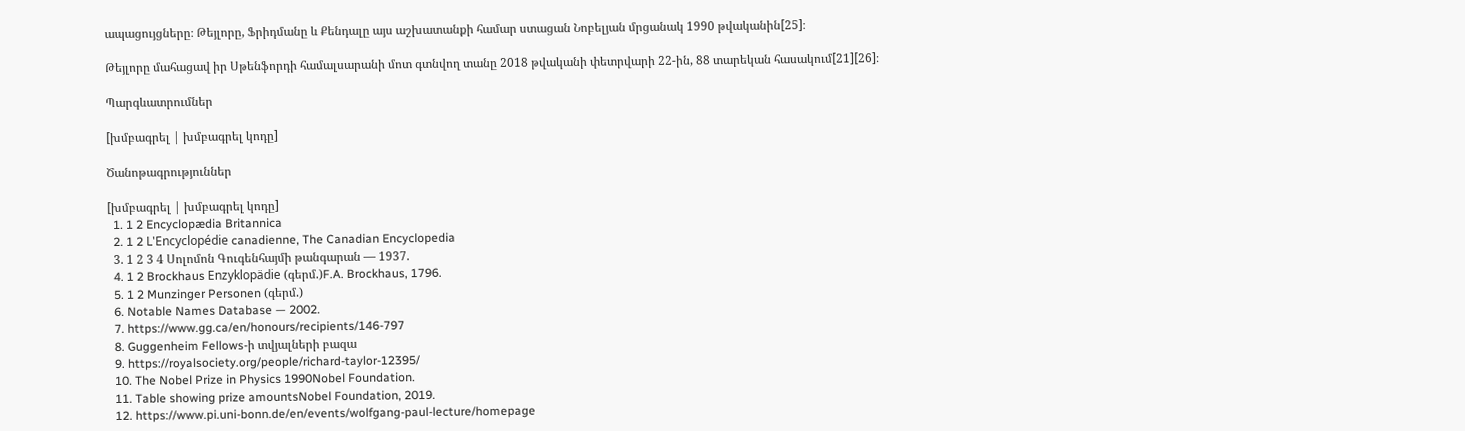ապացույցները։ Թեյլորը, Ֆրիդմանը և Քենդալը այս աշխատանքի համար ստացան Նոբելյան մրցանակ 1990 թվականին[25]։

Թեյլորը մահացավ իր Սթենֆորդի համալսարանի մոտ գտնվող տանը 2018 թվականի փետրվարի 22-ին, 88 տարեկան հասակում[21][26]։

Պարգևատրումներ

[խմբագրել | խմբագրել կոդը]

Ծանոթագրություններ

[խմբագրել | խմբագրել կոդը]
  1. 1 2 Encyclopædia Britannica
  2. 1 2 L'Encyclopédie canadienne, The Canadian Encyclopedia
  3. 1 2 3 4 Սոլոմոն Գուգենհայմի թանգարան — 1937.
  4. 1 2 Brockhaus Enzyklopädie (գերմ.)F.A. Brockhaus, 1796.
  5. 1 2 Munzinger Personen (գերմ.)
  6. Notable Names Database — 2002.
  7. https://www.gg.ca/en/honours/recipients/146-797
  8. Guggenheim Fellows-ի տվյալների բազա
  9. https://royalsociety.org/people/richard-taylor-12395/
  10. The Nobel Prize in Physics 1990Nobel Foundation.
  11. Table showing prize amountsNobel Foundation, 2019.
  12. https://www.pi.uni-bonn.de/en/events/wolfgang-paul-lecture/homepage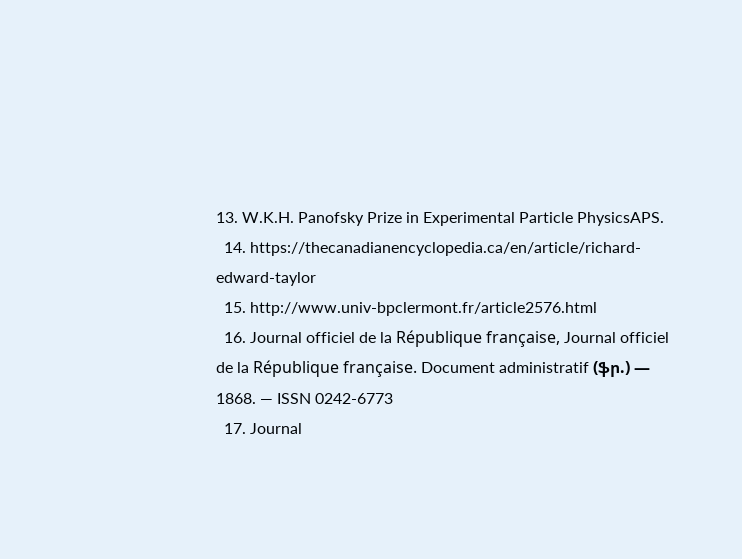13. W.K.H. Panofsky Prize in Experimental Particle PhysicsAPS.
  14. https://thecanadianencyclopedia.ca/en/article/richard-edward-taylor
  15. http://www.univ-bpclermont.fr/article2576.html
  16. Journal officiel de la République française, Journal officiel de la République française. Document administratif (ֆր.) — 1868. — ISSN 0242-6773
  17. Journal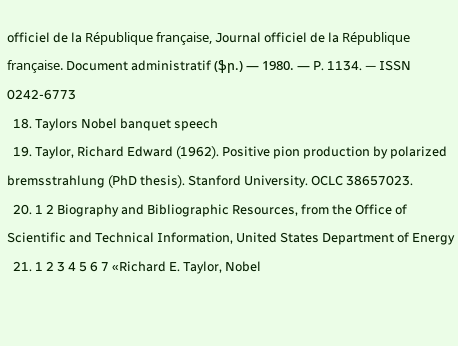officiel de la République française, Journal officiel de la République française. Document administratif (ֆր.) — 1980. — P. 1134. — ISSN 0242-6773
  18. Taylors Nobel banquet speech
  19. Taylor, Richard Edward (1962). Positive pion production by polarized bremsstrahlung (PhD thesis). Stanford University. OCLC 38657023.
  20. 1 2 Biography and Bibliographic Resources, from the Office of Scientific and Technical Information, United States Department of Energy
  21. 1 2 3 4 5 6 7 «Richard E. Taylor, Nobel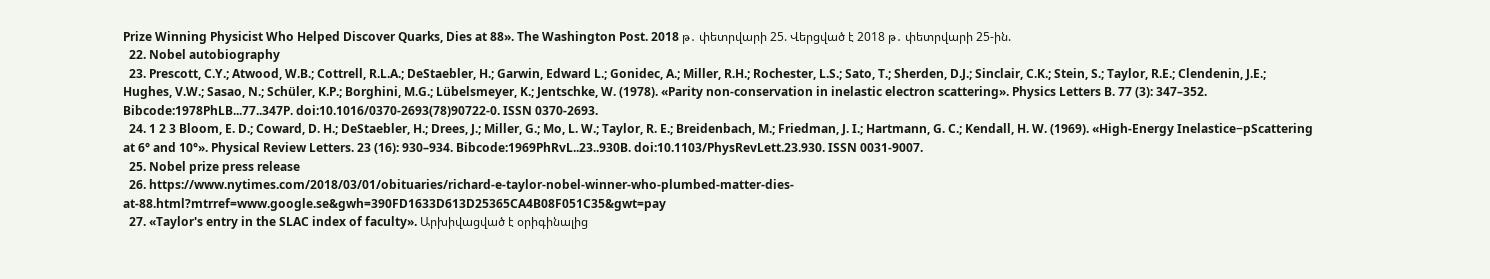Prize Winning Physicist Who Helped Discover Quarks, Dies at 88». The Washington Post. 2018 թ․ փետրվարի 25. Վերցված է 2018 թ․ փետրվարի 25-ին.
  22. Nobel autobiography
  23. Prescott, C.Y.; Atwood, W.B.; Cottrell, R.L.A.; DeStaebler, H.; Garwin, Edward L.; Gonidec, A.; Miller, R.H.; Rochester, L.S.; Sato, T.; Sherden, D.J.; Sinclair, C.K.; Stein, S.; Taylor, R.E.; Clendenin, J.E.; Hughes, V.W.; Sasao, N.; Schüler, K.P.; Borghini, M.G.; Lübelsmeyer, K.; Jentschke, W. (1978). «Parity non-conservation in inelastic electron scattering». Physics Letters B. 77 (3): 347–352. Bibcode:1978PhLB...77..347P. doi:10.1016/0370-2693(78)90722-0. ISSN 0370-2693.
  24. 1 2 3 Bloom, E. D.; Coward, D. H.; DeStaebler, H.; Drees, J.; Miller, G.; Mo, L. W.; Taylor, R. E.; Breidenbach, M.; Friedman, J. I.; Hartmann, G. C.; Kendall, H. W. (1969). «High-Energy Inelastice−pScattering at 6° and 10°». Physical Review Letters. 23 (16): 930–934. Bibcode:1969PhRvL..23..930B. doi:10.1103/PhysRevLett.23.930. ISSN 0031-9007.
  25. Nobel prize press release
  26. https://www.nytimes.com/2018/03/01/obituaries/richard-e-taylor-nobel-winner-who-plumbed-matter-dies-at-88.html?mtrref=www.google.se&gwh=390FD1633D613D25365CA4B08F051C35&gwt=pay
  27. «Taylor's entry in the SLAC index of faculty». Արխիվացված է օրիգինալից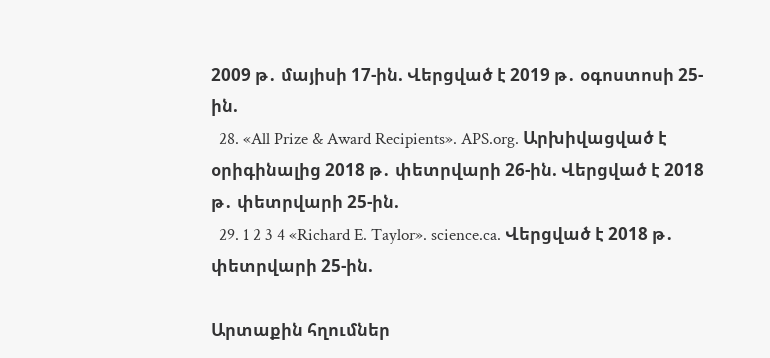2009 թ․ մայիսի 17-ին. Վերցված է 2019 թ․ օգոստոսի 25-ին.
  28. «All Prize & Award Recipients». APS.org. Արխիվացված է օրիգինալից 2018 թ․ փետրվարի 26-ին. Վերցված է 2018 թ․ փետրվարի 25-ին.
  29. 1 2 3 4 «Richard E. Taylor». science.ca. Վերցված է 2018 թ․ փետրվարի 25-ին.

Արտաքին հղումներ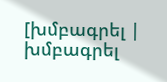[խմբագրել | խմբագրել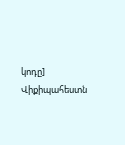կոդը]
Վիքիպահեստն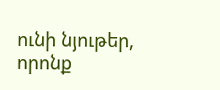ունի նյութեր, որոնք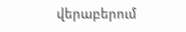վերաբերում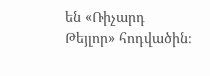են «Ռիչարդ Թեյլոր» հոդվածին։